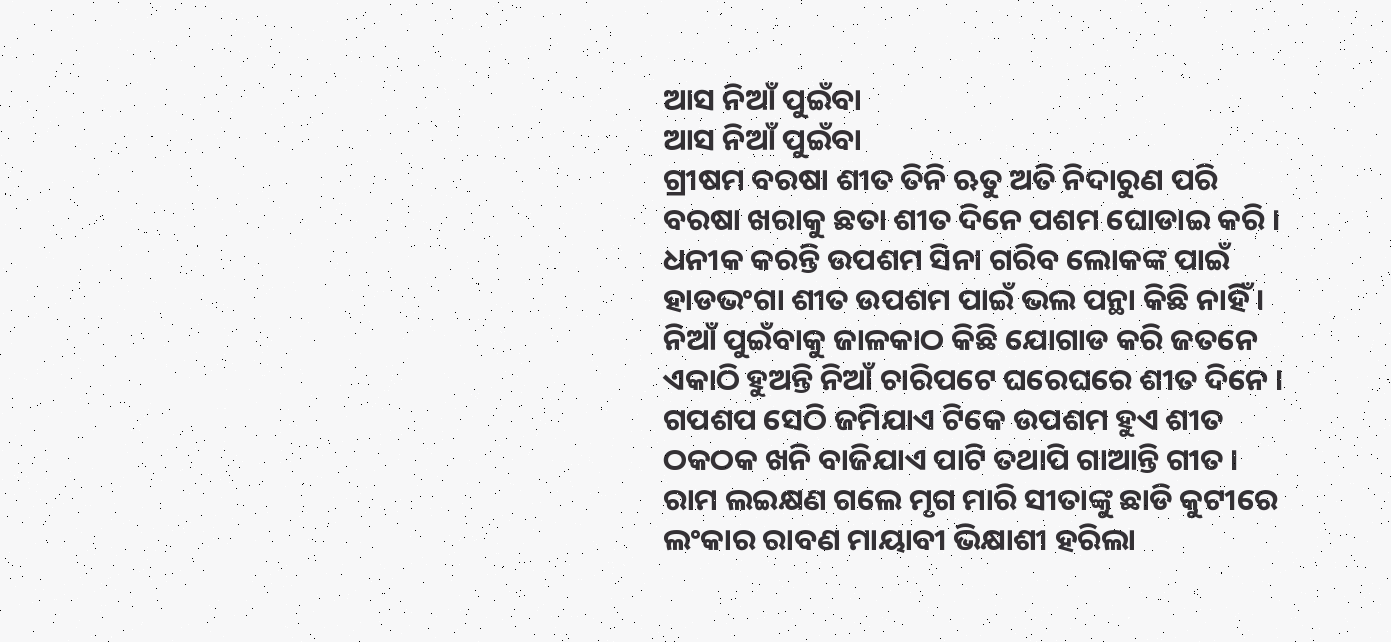ଆସ ନିଆଁ ପୁଇଁବା
ଆସ ନିଆଁ ପୁଇଁବା
ଗ୍ରୀଷମ ବରଷା ଶୀତ ତିନି ଋତୁ ଅତି ନିଦାରୁଣ ପରି
ବରଷା ଖରାକୁ ଛତା ଶୀତ ଦିନେ ପଶମ ଘୋଡାଇ କରି ।
ଧନୀକ କରନ୍ତି ଉପଶମ ସିନା ଗରିବ ଲୋକଙ୍କ ପାଇଁ
ହାଡଭଂଗା ଶୀତ ଉପଶମ ପାଇଁ ଭଲ ପନ୍ଥା କିଛି ନାହିଁ ।
ନିଆଁ ପୁଇଁବାକୁ ଜାଳକାଠ କିଛି ଯୋଗାଡ କରି ଜତନେ
ଏକାଠି ହୁଅନ୍ତି ନିଆଁ ଚାରିପଟେ ଘରେଘରେ ଶୀତ ଦିନେ ।
ଗପଶପ ସେଠି ଜମିଯାଏ ଟିକେ ଉପଶମ ହୁଏ ଶୀତ
ଠକଠକ ଖନି ବାଜିଯାଏ ପାଟି ତଥାପି ଗାଆନ୍ତି ଗୀତ ।
ରାମ ଲଇକ୍ଷଣ ଗଲେ ମୃଗ ମାରି ସୀତାଙ୍କୁ ଛାଡି କୁଟୀରେ
ଲଂକାର ରାବଣ ମାୟାବୀ ଭିକ୍ଷାଶୀ ହରିଲା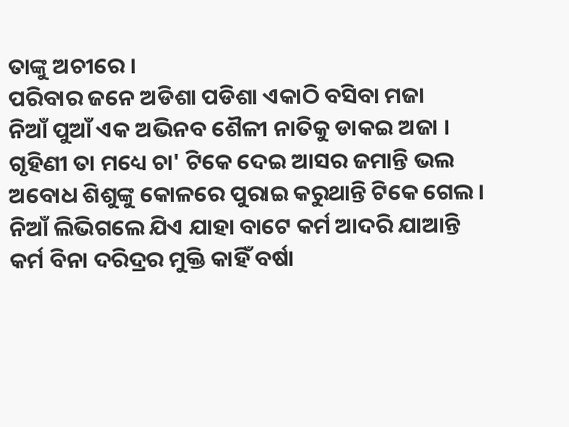ତାଙ୍କୁ ଅଚୀରେ ।
ପରିବାର ଜନେ ଅଡିଶା ପଡିଶା ଏକାଠି ବସିବା ମଜା
ନିଆଁ ପୁଆଁ ଏକ ଅଭିନବ ଶୈଳୀ ନାତିକୁ ଡାକଇ ଅଜା ।
ଗୃହିଣୀ ତା ମଧ୍ୟେ ଚା' ଟିକେ ଦେଇ ଆସର ଜମାନ୍ତି ଭଲ
ଅବୋଧ ଶିଶୁଙ୍କୁ କୋଳରେ ପୁରାଇ କରୁଥାନ୍ତି ଟିକେ ଗେଲ ।
ନିଆଁ ଲିଭିଗଲେ ଯିଏ ଯାହା ବାଟେ କର୍ମ ଆଦରି ଯାଆନ୍ତି
କର୍ମ ବିନା ଦରିଦ୍ରର ମୁକ୍ତି କାହିଁ ବର୍ଷା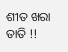ଶୀତ ଖରା ତାତି !!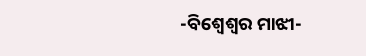-ବିଶ୍ୱେଶ୍ୱର ମାଝୀ-